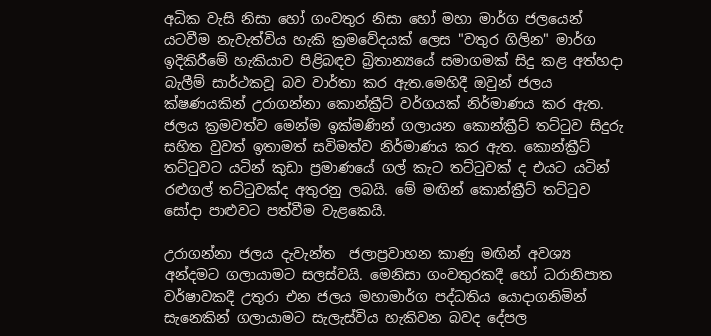අධික වැසි නිසා හෝ ගංවතුර නිසා හෝ මහා මාර්ග ජලයෙන් යටවීම නැවැත්විය හැකි ක්‍රමවේදයක් ලෙස "වතුර ගිලින" මාර්ග ඉදිකිරීමේ හැකියාව පිළිබඳව බ්‍රිතාන්‍යයේ සමාගමක් සිදු කළ අත්හදා බැලීම් සාර්ථකවූ බව වාර්තා කර ඇත.මෙහිදී ඔවුන් ජලය ක්ෂණයකින් උරාගන්නා කොන්ක්‍රීට් වර්ගයක් නිර්මාණය කර ඇත. ජලය ක්‍රමවත්ව මෙන්ම ඉක්මණින් ගලායන කොන්ක්‍රීට් තට්ටුව සිදුරු සහිත වුවත් ඉතාමත් සවිමත්ව නිර්මාණය කර ඇත. කොන්ක්‍රීට් තට්ටුවට යටින් කුඩා ප්‍රමාණයේ ගල් කැට තට්ටුවක් ද එයට යටින් රළුගල් තට්ටුවක්ද අතුරනු ලබයි. මේ මඟින් කොන්ක්‍රීට් තට්ටුව සෝදා පාළුවට පත්වීම වැළකෙයි.

උරාගන්නා ජලය දැවැන්ත  ජලාප්‍රවාහන කාණු මඟින් අවශ්‍ය අන්දමට ගලායාමට සලස්වයි. මෙනිසා ගංවතුරකදී හෝ ධරානිපාත වර්ෂාවකදී උතුරා එන ජලය මහාමාර්ග පද්ධතිය යොදාගනිමින් සැනෙකින් ගලායාමට සැලැස්විය හැකිවන බවද දේපල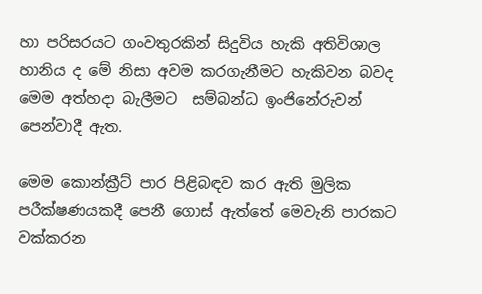හා පරිසරයට ගංවතුරකින් සිදුවිය හැකි අතිවිශාල හානිය ද මේ නිසා අවම කරගැනීමට හැකිවන බවද මෙම අත්හදා බැලීමට  සම්බන්ධ ඉංජිනේරුවන් පෙන්වාදී ඇත.

මෙම කොන්ක්‍රීට් පාර පිළිබඳව කර ඇති මුලික පරීක්ෂණයකදී පෙනී ගොස් ඇත්තේ මෙවැනි පාරකට වක්කරන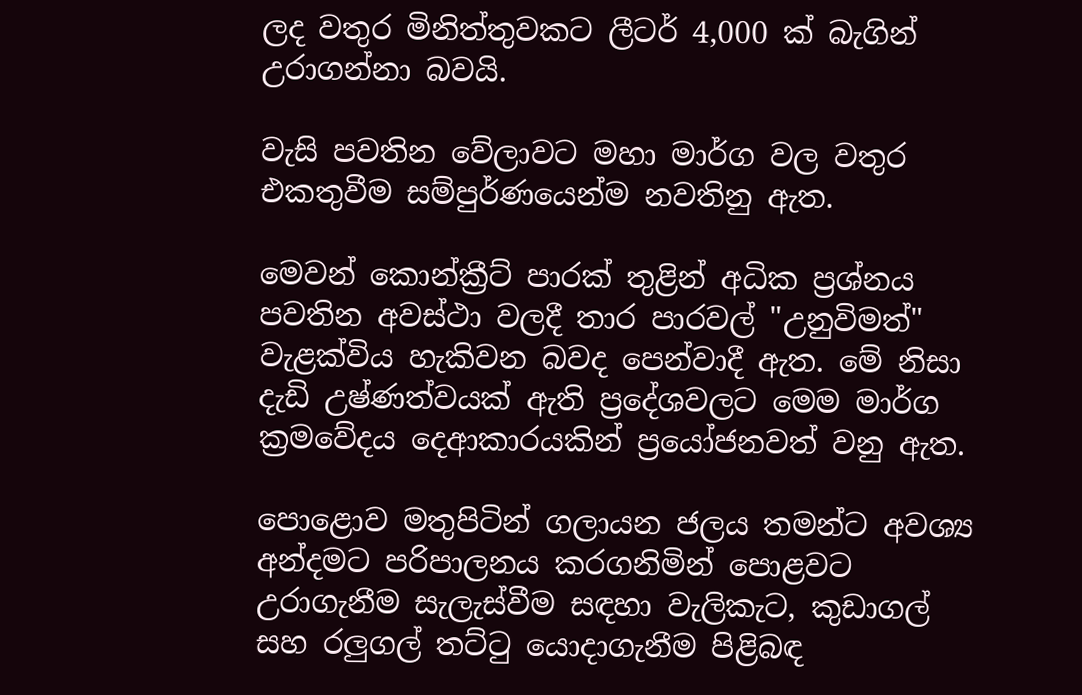ලද වතුර මිනිත්තුවකට ලීටර් 4,000 ක් බැගින් උරාගන්නා බවයි.

වැසි පවතින වේලාවට මහා මාර්ග වල වතුර එකතුවීම සම්පුර්ණයෙන්ම නවතිනු ඇත.

මෙවන් කොන්ක්‍රීට් පාරක් තුළින් අධික ප්‍රශ්නය පවතින අවස්ථා වලදී තාර පාරවල් "උනුවිමත්" වැළක්විය හැකිවන බවද පෙන්වාදී ඇත. මේ නිසා දැඩි උෂ්ණත්වයක් ඇති ප්‍රදේශවලට මෙම මාර්ග ක්‍රමවේදය දෙආකාරයකින් ප්‍රයෝජනවත් වනු ඇත.

පොළොව මතුපිටින් ගලායන ජලය තමන්ට අවශ්‍ය අන්දමට පරිපාලනය කරගනිමින් පොළවට උරාගැනීම සැලැස්වීම සඳහා වැලිකැට, කුඩාගල් සහ රලුගල් තට්ටු යොදාගැනීම පිළිබඳ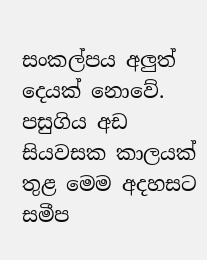සංකල්පය අලුත් දෙයක් නොවේ. පසුගිය අඩ සියවසක කාලයක් තුළ මෙම අදහසට සමීප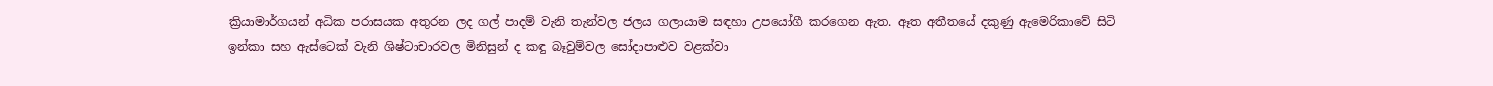ක්‍රියාමාර්ගයන් අධික පරාසයක අතුරන ලද ගල් පාදම් වැනි තැන්වල ජලය ගලායාම සඳහා උපයෝගී කරගෙන ඇත. ඈත අතීතයේ දකුණු ඇමෙරිකාවේ සිටි ඉන්කා සහ ඇස්ටෙක් වැනි ශිෂ්ටාචාරවල මිනිසුන් ද කඳු බෑවුම්වල සෝදාපාළුව වළක්වා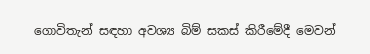ගොවිතැන් සඳහා අවශ්‍ය බිම් සකස් කිරීමේදී මෙවන්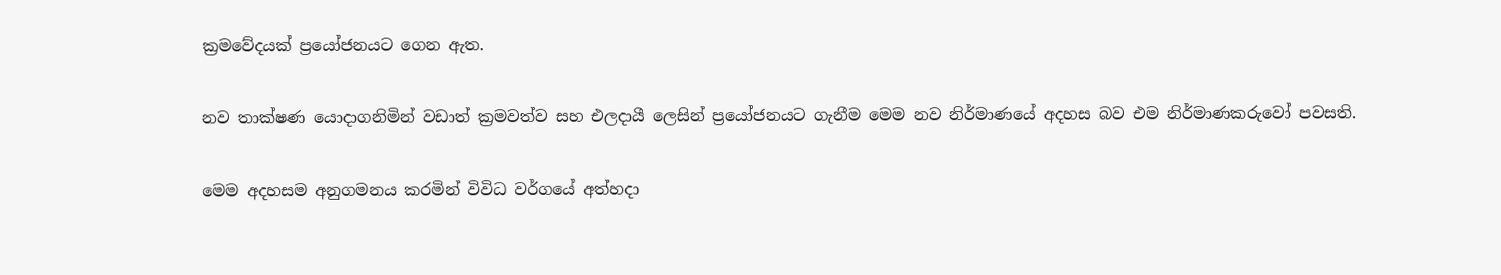ක්‍රමවේදයක් ප්‍රයෝජනයට ගෙන ඇත.

නව තාක්ෂණ යොදාගනිමින් වඩාත් ක්‍රමවත්ව සහ එලදායී ලෙසින් ප්‍රයෝජනයට ගැනීම මෙම නව නිර්මාණයේ අදහස බව එම නිර්මාණකරුවෝ පවසති.

මෙම අදහසම අනුගමනය කරමින් විවිධ වර්ගයේ අත්හදා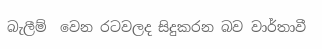බැලීම්  වෙන රටවලද සිදුකරන බව වාර්තාවී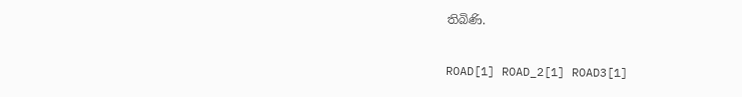තිබිණි.

ROAD[1] ROAD_2[1] ROAD3[1]